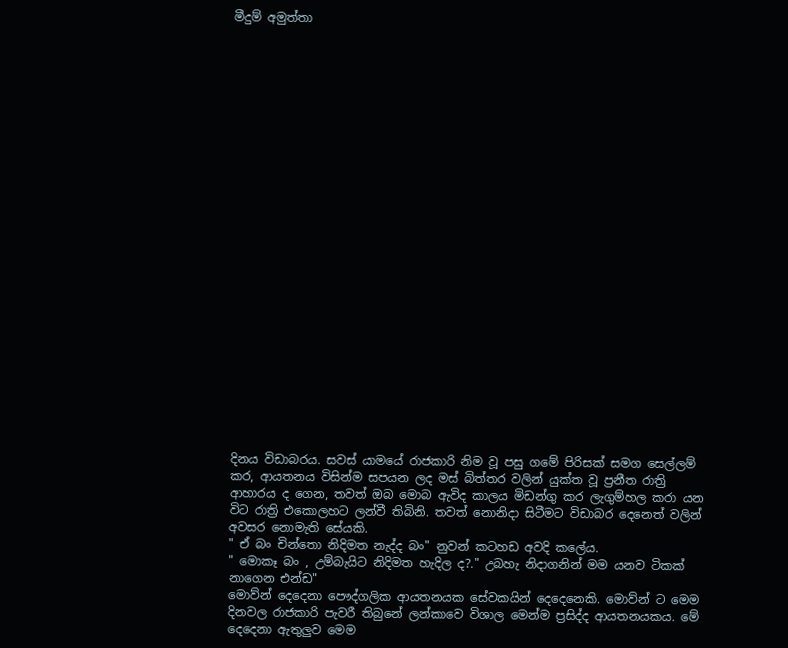මීදුම් අමුත්තා

























දිනය විඩාබරය. සවස් යාමයේ රාජකාරි නිම වූ පසු ගමේ පිරිසක් සමග සෙල්ලම් කර, ආයතනය විසින්ම සපයන ලද මස් බිත්තර වලින් යුක්ත වූ ප්‍රනීත රාත්‍රි ආහාරය ද ගෙන, තවත් ඔබ මොබ ඇවිද කාලය මිඩන්ගු කර ලැගුම්හල කරා යන විට රාත්‍රි එකොලහට ලන්වී තිබිනි. තවත් නොනිදා සිටීමට විඩාබර දෙනෙත් වලින් අවසර නොමැති සේයකි.
" ඒ බං චින්තො නිදිමත නැද්ද බං" නුවන් කටහඩ අවදි කලේය.
" මොකෑ බං , උම්බැයිට නිදිමත හැදිල ද?." උබහැ නිදාගනින් මම යනව ටිකක් නාගෙන එන්ඩ"
මොව්න් දෙදෙනා පෞද්ගලික ආයතනයක සේවකයින් දෙදෙනෙකි. මොව්න් ට මෙම දිනවල රාජකාරි පැවරී තිබුනේ ලන්කාවෙ විශාල මෙන්ම ප්‍රසිද්ද ආයතනයකය. මේ දෙදෙනා ඇතුලුව මෙම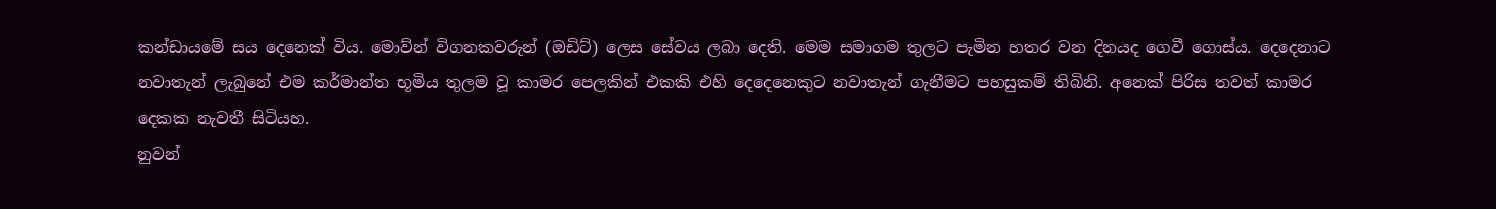කන්ඩායමේ සය දෙනෙක් විය. මොව්න් විගනකවරුන් (ඔඩිට්) ලෙස සේවය ලබා දෙති. මෙම සමාගම තුලට පැමින හතර වන දිනයද ගෙවී ගොස්ය. දෙදෙනාට නවාතැන් ලැබුනේ එම කර්මාන්ත භූමිය තුලම වූ කාමර පෙලකින් එකකි එහි දෙදෙනෙකුට නවාතැන් ගැනීමට පහසුකම් තිබිනි. අනෙක් පිරිස තවත් කාමර දෙකක නැවතී සිටියහ.
නුවන්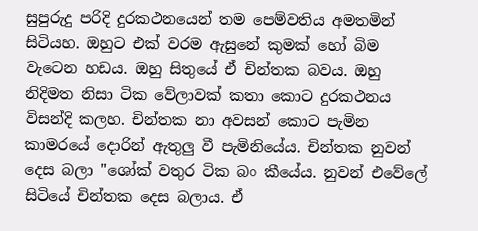සුපුරුදු පරිදි දුරකථනයෙන් තම පෙම්වතිය අමතමින් සිටියහ. ඔහුට එක් වරම ඇසුනේ කුමක් හෝ බිම වැටෙන හඩය. ඔහු සිතුයේ ඒ චින්තක බවය. ඔහු නිදිමත නිසා ටික වේලාවක් කතා කොට දුරකථනය විසන්දි කලහ. චින්තක නා අවසන් කොට පැමින කාමරයේ දොරින් ඇතුලු වී පැමිනියේය. චින්තක නුවන් දෙස බලා "ශෝක් වතුර ටික බං කීයේය. නුවන් එවේලේ සිටියේ චින්තක දෙස බලාය. ඒ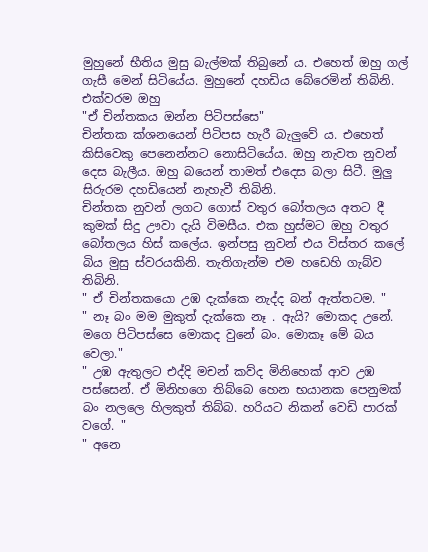මුහුනේ භීතිය මුසු බැල්මක් තිබුනේ ය. එහෙත් ඔහු ගල් ගැසී මෙන් සිටියේය. මුහුනේ දහඩිය බේරෙමින් තිබිනි. එක්වරම ඔහු
"ඒ චින්තකය ඔන්න පිටිපස්සෙ"
චින්තක ක්ශනයෙන් පිටිපස හැරී බැලුවේ ය. එහෙත් කිසිවෙකු පෙනෙන්නට නොසිටියේය. ඔහු නැවත නුවන් දෙස බැලීය. ඔහු බයෙන් තාමත් එදෙස බලා සිටී. මුලු සිරුරම දහඩියෙන් නැහැවී තිබිනි.
චින්තක නුවන් ලගට ගොස් වතුර බෝතලය අතට දී කුමක් සිදු ඌවා දැයි විමසීය. එක හුස්මට ඔහු වතුර බෝතලය හිස් කලේය. ඉන්පසු නුවන් එය විස්තර කලේ බිය මුසු ස්වරයකිනි. තැතිගැන්ම එම හඩෙහි ගැබ්ව තිබිනි.
" ඒ චින්තකයො උඹ දැක්කෙ නැද්ද බන් ඇත්තටම. "
" නෑ බං මම මුකුත් දැක්කෙ නෑ . ඇයි? මොකද උනේ. මගෙ පිටිපස්සෙ මොකද වුනේ බං. මොකෑ මේ බය වෙලා."
" උඹ ඇතුලට එද්දි මචන් කව්ද මිනිහෙක් ආව උඹ පස්සෙන්. ඒ මිනිහගෙ තිබ්බෙ හෙන භයානක පෙනුමක් බං නලලෙ හිලකුත් තිබ්බ. හරියට නිකන් වෙඩි පාරක් වගේ. "
" අනෙ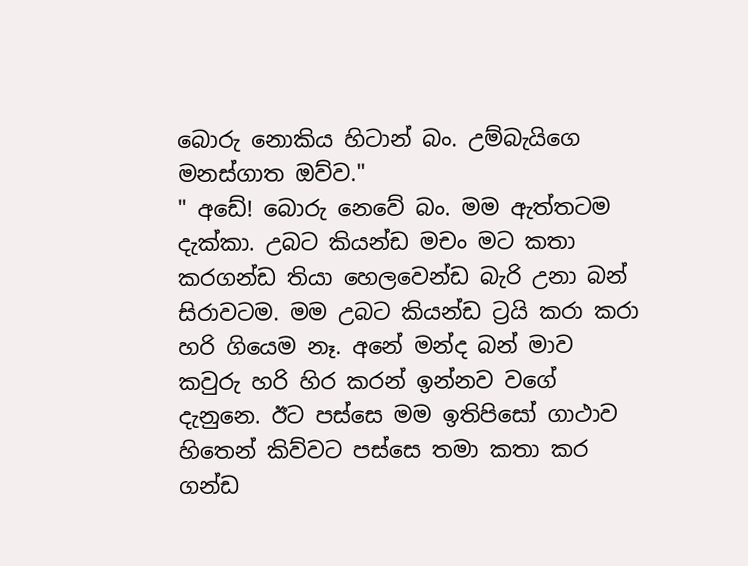බොරු නොකිය හිටාන් බං. උම්බැයිගෙ මනස්ගාත ඔව්ව."
" අඩේ! බොරු නෙවේ බං. මම ඇත්තටම දැක්කා. උබට කියන්ඩ මචං මට කතා කරගන්ඩ තියා හෙලවෙන්ඩ බැරි උනා බන් සිරාවටම. මම උබට කියන්ඩ ට්‍රයි කරා කරා හරි ගියෙම නෑ. අනේ මන්ද බන් මාව කවුරු හරි හිර කරන් ඉන්නව වගේ දැනුනෙ. ඊට පස්සෙ මම ඉතිපිසෝ ගාථාව හිතෙන් කිව්වට පස්සෙ තමා කතා කර ගන්ඩ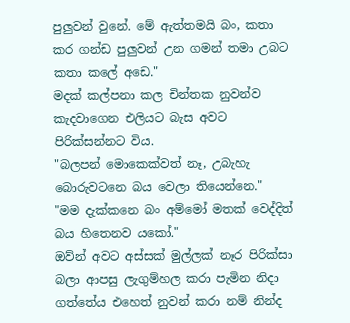පුලුවන් වුනේ. මේ ඇත්තමයි බං, කතා කර ගන්ඩ පුලුවන් උන ගමන් තමා උබට කතා කලේ අඩෙ."
මදක් කල්පනා කල චින්තක නුවන්ව කැදවාගෙන එලියට බැස අවට පිරික්සන්නට විය.
"බලපන් මොකෙක්වත් නෑ, උබැහැ බොරුවටනෙ බය වෙලා තියෙන්නෙ."
"මම දැක්කනෙ බං අම්මෝ මතක් වෙද්දිත් බය හිතෙනව යකෝ."
ඔව්න් අවට අස්සක් මුල්ලක් නෑර පිරික්සා බලා ආපසු ලැගුම්හල කරා පැමින නිදා ගත්තේය එහෙත් නුවන් කරා නම් නින්ද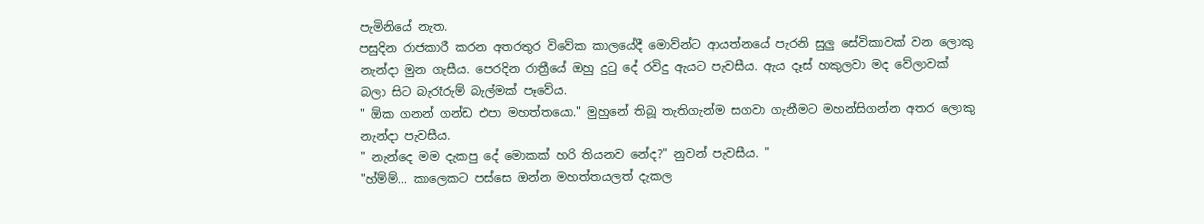පැමිනියේ නැත.
පසුදින රාජකාරී කරන අතරතුර විවේක කාලයේදී මොව්න්ට ආයත්නයේ පැරනි සුලු සේවිකාවක් වන ලොකු නැන්දා මුන ගැසීය. පෙරදින රාත්‍රීයේ ඔහු දුටු දේ රවිදු ඇයට පැවසීය. ඇය දෑස් හකුලවා මද වේලාවක් බලා සිට බැරෑරුම් බැල්මක් පෑවේය.
" ඕක ගනන් ගන්ඩ එපා මහත්තයො." මුහුනේ තිබූ තැතිගැන්ම සගවා ගැනීමට මහන්සිගන්න අතර ලොකු නැන්දා පැවසීය.
" නැන්දෙ මම දැකපු දේ මොකක් හරි තියනව නේද?" නුවන් පැවසීය. "
"හ්ම්ම්... කාලෙකට පස්සෙ ඔන්න මහත්තයලත් දැකල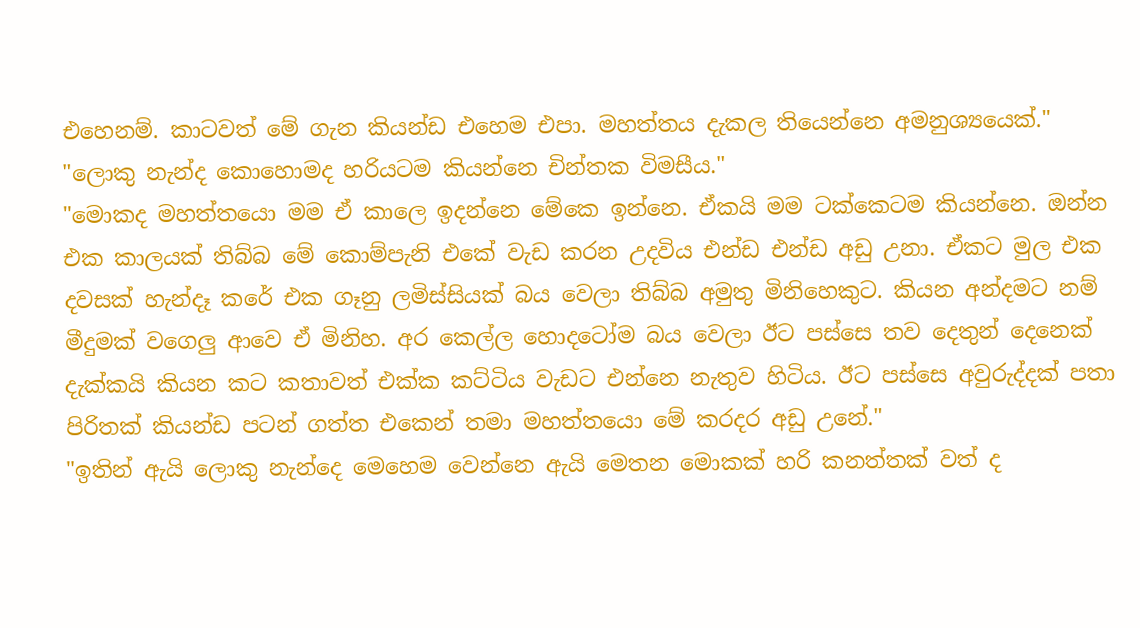එහෙනම්. කාටවත් මේ ගැන කියන්ඩ එහෙම එපා. මහත්තය දැකල තියෙන්නෙ අමනුශ්‍යයෙක්."
"ලොකු නැන්ද කොහොමද හරියටම කියන්නෙ චින්තක විමසීය."
"මොකද මහත්තයො මම ඒ කාලෙ ඉදන්නෙ මේකෙ ඉන්නෙ. ඒකයි මම ටක්කෙටම කියන්නෙ. ඔන්න එක කාලයක් තිබ්බ මේ කොම්පැනි එකේ වැඩ කරන උදවිය එන්ඩ එන්ඩ අඩු උනා. ඒකට මුල එක දවසක් හැන්දෑ කරේ එක ගෑනු ලමිස්සියක් බය වෙලා තිබ්බ අමුතු මිනිහෙකුට. කියන අන්දමට නම් මීදුමක් වගෙලු ආවෙ ඒ මිනිහ. අර කෙල්ල හොදටෝම බය වෙලා ඊට පස්සෙ තව දෙතුන් දෙනෙක් දැක්කයි කියන කට කතාවත් එක්ක කට්ටිය වැඩට එන්නෙ නැතුව හිටිය. ඊට පස්සෙ අවුරුද්දක් පතා පිරිතක් කියන්ඩ පටන් ගත්ත එකෙන් තමා මහත්තයො මේ කරදර අඩු උනේ."
"ඉතින් ඇයි ලොකු නැන්දෙ මෙහෙම වෙන්නෙ ඇයි මෙතන මොකක් හරි කනත්තක් වත් ද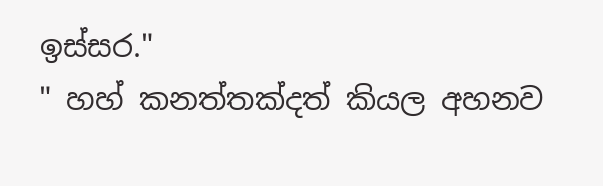ඉස්සර."
" හහ් කනත්තක්දත් කියල අහනව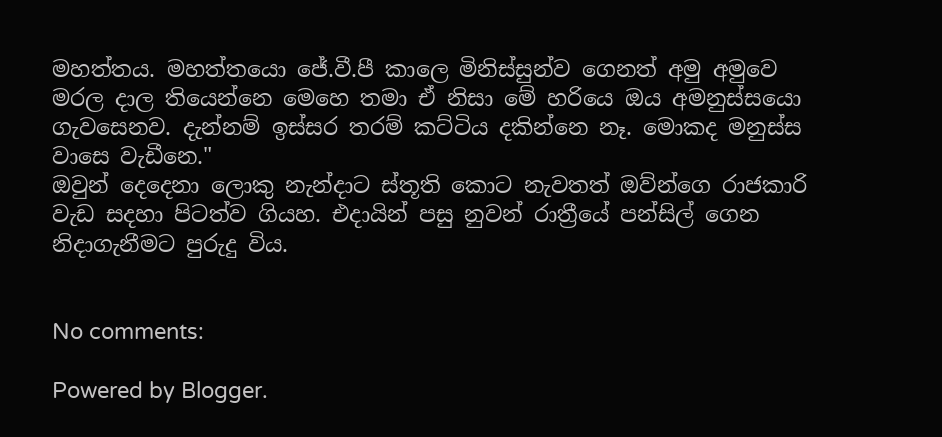මහත්තය. මහත්තයො ජේ.වී.පී කාලෙ මිනිස්සුන්ව ගෙනත් අමු අමුවෙ මරල දාල තියෙන්නෙ මෙහෙ තමා ඒ නිසා මේ හරියෙ ඔය අමනුස්සයො ගැවසෙනව. දැන්නම් ඉස්සර තරම් කට්ටිය දකින්නෙ නෑ. මොකද මනුස්ස වාසෙ වැඩීනෙ."
ඔවුන් දෙදෙනා ලොකු නැන්දාට ස්තූති කොට නැවතත් ඔව්න්ගෙ රාජකාරි වැඩ සදහා පිටත්ව ගියහ. එදායින් පසු නුවන් රාත්‍රීයේ පන්සිල් ගෙන නිදාගැනීමට පුරුදු විය.


No comments:

Powered by Blogger.